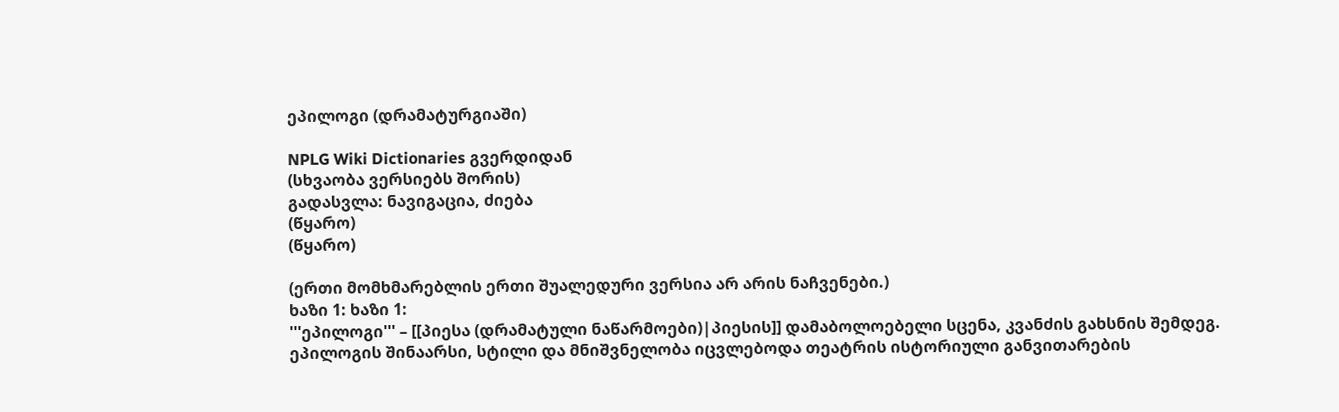ეპილოგი (დრამატურგიაში)

NPLG Wiki Dictionaries გვერდიდან
(სხვაობა ვერსიებს შორის)
გადასვლა: ნავიგაცია, ძიება
(წყარო)
(წყარო)

(ერთი მომხმარებლის ერთი შუალედური ვერსია არ არის ნაჩვენები.)
ხაზი 1: ხაზი 1:
'''ეპილოგი''' – [[პიესა (დრამატული ნაწარმოები)|პიესის]] დამაბოლოებელი სცენა, კვანძის გახსნის შემდეგ. ეპილოგის შინაარსი, სტილი და მნიშვნელობა იცვლებოდა თეატრის ისტორიული განვითარების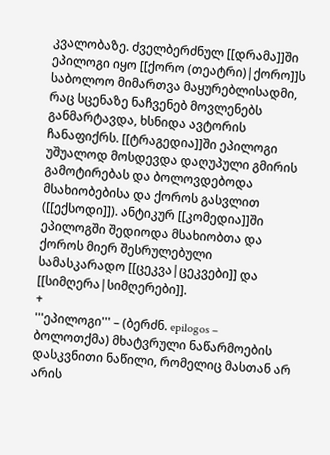კვალობაზე. ძველბერძნულ [[დრამა]]ში ეპილოგი იყო [[ქორო (თეატრი)|ქორო]]ს საბოლოო მიმართვა მაყურებლისადმი, რაც სცენაზე ნაჩვენებ მოვლენებს განმარტავდა, ხსნიდა ავტორის ჩანაფიქრს. [[ტრაგედია]]ში ეპილოგი უშუალოდ მოსდევდა დაღუპული გმირის გამოტირებას და ბოლოვდებოდა მსახიობებისა და ქოროს გასვლით ([[ექსოდი]]). ანტიკურ [[კომედია]]ში ეპილოგში შედიოდა მსახიობთა და ქოროს მიერ შესრულებული სამასკარადო [[ცეკვა|ცეკვები]] და [[სიმღერა|სიმღერები]].
+
'''ეპილოგი''' – (ბერძნ. epilogos – ბოლოთქმა) მხატვრული ნაწარმოების დასკვნითი ნაწილი, რომელიც მასთან არ არის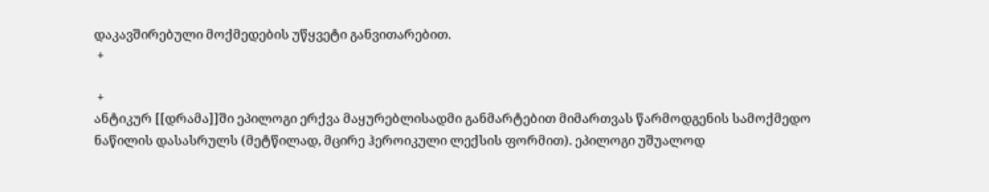დაკავშირებული მოქმედების უწყვეტი განვითარებით.
 +

 +
ანტიკურ [[დრამა]]ში ეპილოგი ერქვა მაყურებლისადმი განმარტებით მიმართვას წარმოდგენის სამოქმედო ნაწილის დასასრულს (მეტწილად, მცირე ჰეროიკული ლექსის ფორმით). ეპილოგი უშუალოდ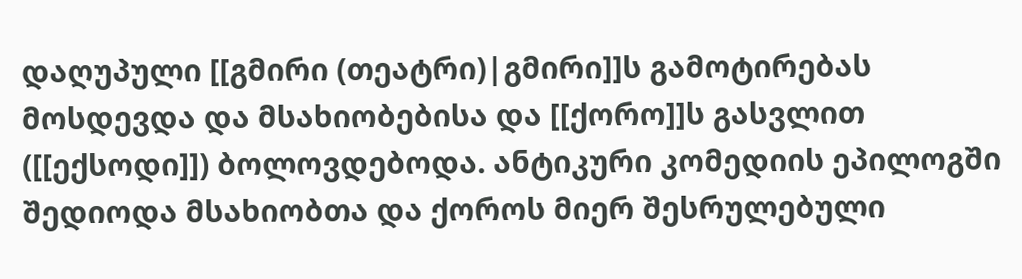დაღუპული [[გმირი (თეატრი)|გმირი]]ს გამოტირებას მოსდევდა და მსახიობებისა და [[ქორო]]ს გასვლით ([[ექსოდი]]) ბოლოვდებოდა. ანტიკური კომედიის ეპილოგში შედიოდა მსახიობთა და ქოროს მიერ შესრულებული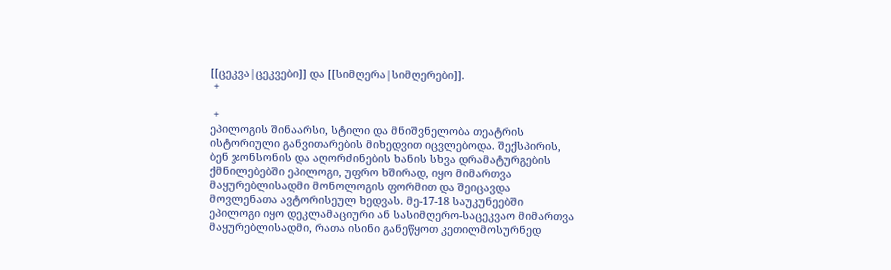[[ცეკვა|ცეკვები]] და [[სიმღერა|სიმღერები]].
 +

 +
ეპილოგის შინაარსი, სტილი და მნიშვნელობა თეატრის ისტორიული განვითარების მიხედვით იცვლებოდა. შექსპირის, ბენ ჯონსონის და აღორძინების ხანის სხვა დრამატურგების ქმნილებებში ეპილოგი, უფრო ხშირად, იყო მიმართვა მაყურებლისადმი მონოლოგის ფორმით და შეიცავდა მოვლენათა ავტორისეულ ხედვას. მე-17-18 საუკუნეებში ეპილოგი იყო დეკლამაციური ან სასიმღერო-საცეკვაო მიმართვა მაყურებლისადმი, რათა ისინი განეწყოთ კეთილმოსურნედ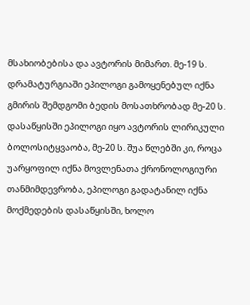მსახიობებისა და ავტორის მიმართ. მე-19 ს. დრამატურგიაში ეპილოგი გამოყენებულ იქნა გმირის შემდგომი ბედის მოსათხრობად მე-20 ს. დასაწყისში ეპილოგი იყო ავტორის ლირიკული ბოლოსიტყვაობა, მე-20 ს. შუა წლებში კი, როცა უარყოფილ იქნა მოვლენათა ქრონოლოგიური თანმიმდევრობა, ეპილოგი გადატანილ იქნა მოქმედების დასაწყისში, ხოლო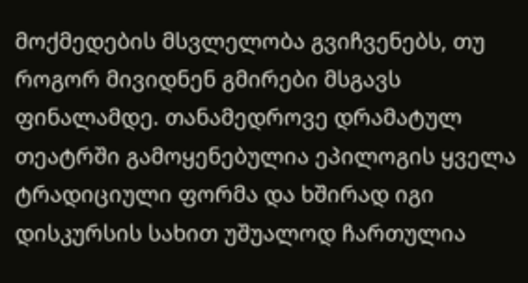მოქმედების მსვლელობა გვიჩვენებს, თუ როგორ მივიდნენ გმირები მსგავს ფინალამდე. თანამედროვე დრამატულ თეატრში გამოყენებულია ეპილოგის ყველა ტრადიციული ფორმა და ხშირად იგი დისკურსის სახით უშუალოდ ჩართულია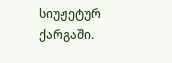სიუჟეტურ ქარგაში.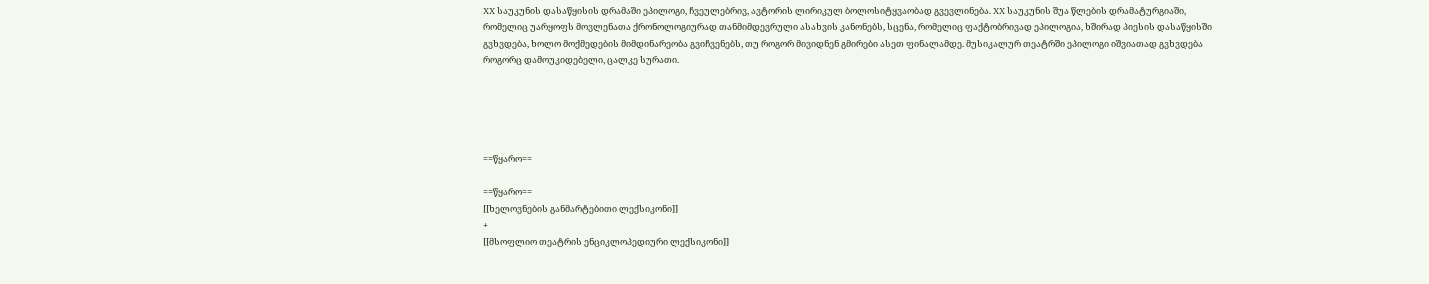XX საუკუნის დასაწყისის დრამაში ეპილოგი, ჩვეულებრივ, ავტორის ლირიკულ ბოლოსიტყვაობად გვევლინება. XX საუკუნის შუა წლების დრამატურგიაში, რომელიც უარყოფს მოვლენათა ქრონოლოგიურად თანმიმდევრული ასახვის კანონებს, სცენა, რომელიც ფაქტობრივად ეპილოგია, ხშირად პიესის დასაწყისში გვხვდება, ხოლო მოქმედების მიმდინარეობა გვიჩვენებს, თუ როგორ მივიდნენ გმირები ასეთ ფინალამდე. მუსიკალურ თეატრში ეპილოგი იშვიათად გვხვდება როგორც დამოუკიდებელი, ცალკე სურათი.





==წყარო==

==წყარო==
[[ხელოვნების განმარტებითი ლექსიკონი]]
+
[[მსოფლიო თეატრის ენციკლოპედიური ლექსიკონი]]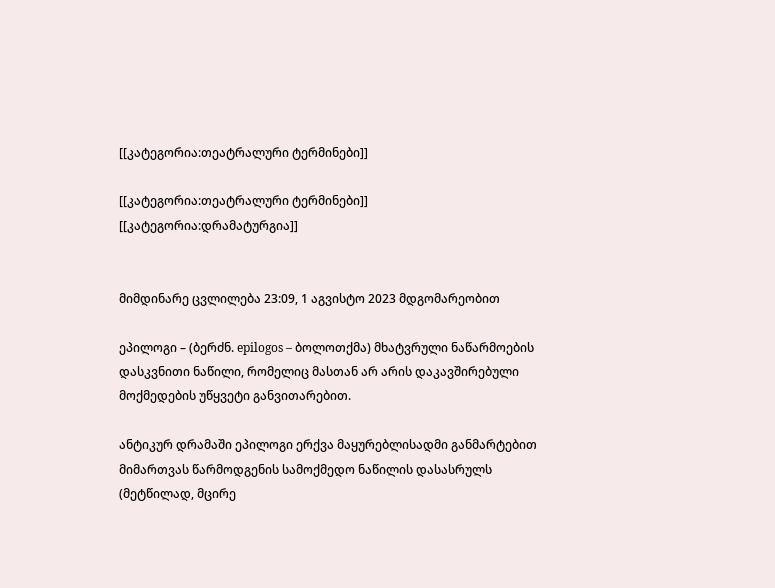[[კატეგორია:თეატრალური ტერმინები]]

[[კატეგორია:თეატრალური ტერმინები]]
[[კატეგორია:დრამატურგია]]


მიმდინარე ცვლილება 23:09, 1 აგვისტო 2023 მდგომარეობით

ეპილოგი – (ბერძნ. epilogos – ბოლოთქმა) მხატვრული ნაწარმოების დასკვნითი ნაწილი, რომელიც მასთან არ არის დაკავშირებული მოქმედების უწყვეტი განვითარებით.

ანტიკურ დრამაში ეპილოგი ერქვა მაყურებლისადმი განმარტებით მიმართვას წარმოდგენის სამოქმედო ნაწილის დასასრულს (მეტწილად, მცირე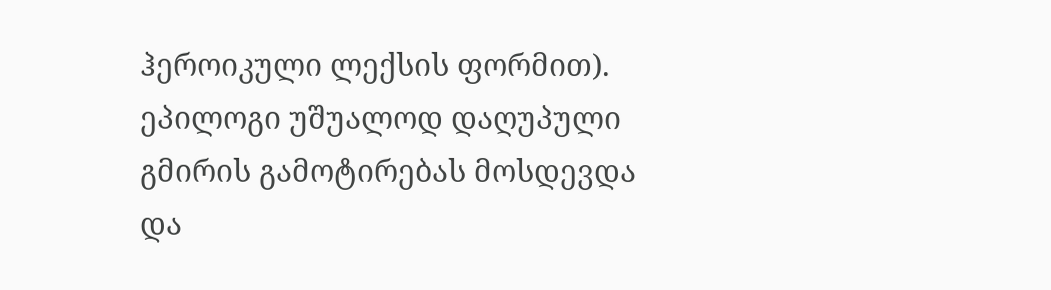ჰეროიკული ლექსის ფორმით). ეპილოგი უშუალოდ დაღუპული გმირის გამოტირებას მოსდევდა და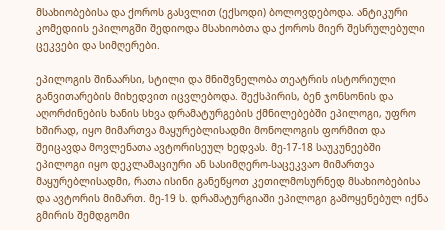მსახიობებისა და ქოროს გასვლით (ექსოდი) ბოლოვდებოდა. ანტიკური კომედიის ეპილოგში შედიოდა მსახიობთა და ქოროს მიერ შესრულებული ცეკვები და სიმღერები.

ეპილოგის შინაარსი, სტილი და მნიშვნელობა თეატრის ისტორიული განვითარების მიხედვით იცვლებოდა. შექსპირის, ბენ ჯონსონის და აღორძინების ხანის სხვა დრამატურგების ქმნილებებში ეპილოგი, უფრო ხშირად, იყო მიმართვა მაყურებლისადმი მონოლოგის ფორმით და შეიცავდა მოვლენათა ავტორისეულ ხედვას. მე-17-18 საუკუნეებში ეპილოგი იყო დეკლამაციური ან სასიმღერო-საცეკვაო მიმართვა მაყურებლისადმი, რათა ისინი განეწყოთ კეთილმოსურნედ მსახიობებისა და ავტორის მიმართ. მე-19 ს. დრამატურგიაში ეპილოგი გამოყენებულ იქნა გმირის შემდგომი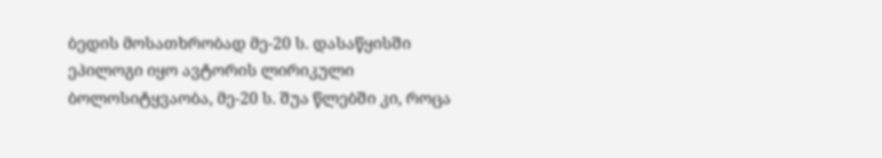ბედის მოსათხრობად მე-20 ს. დასაწყისში ეპილოგი იყო ავტორის ლირიკული ბოლოსიტყვაობა, მე-20 ს. შუა წლებში კი, როცა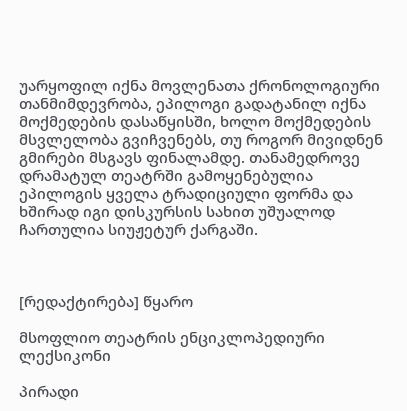უარყოფილ იქნა მოვლენათა ქრონოლოგიური თანმიმდევრობა, ეპილოგი გადატანილ იქნა მოქმედების დასაწყისში, ხოლო მოქმედების მსვლელობა გვიჩვენებს, თუ როგორ მივიდნენ გმირები მსგავს ფინალამდე. თანამედროვე დრამატულ თეატრში გამოყენებულია ეპილოგის ყველა ტრადიციული ფორმა და ხშირად იგი დისკურსის სახით უშუალოდ ჩართულია სიუჟეტურ ქარგაში.



[რედაქტირება] წყარო

მსოფლიო თეატრის ენციკლოპედიური ლექსიკონი

პირადი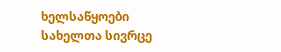ხელსაწყოები
სახელთა სივრცე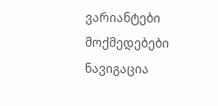ვარიანტები
მოქმედებები
ნავიგაცია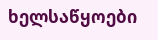ხელსაწყოები